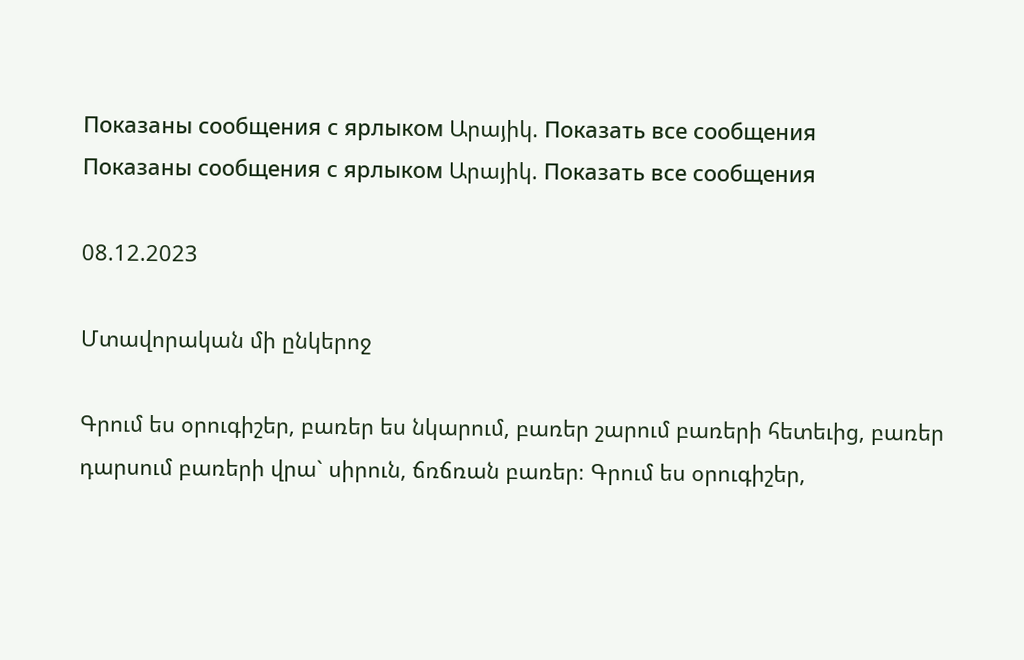Показаны сообщения с ярлыком Արայիկ. Показать все сообщения
Показаны сообщения с ярлыком Արայիկ. Показать все сообщения

08.12.2023

Մտավորական մի ընկերոջ

Գրում ես օրուգիշեր, բառեր ես նկարում, բառեր շարում բառերի հետեւից, բառեր դարսում բառերի վրա` սիրուն, ճռճռան բառեր։ Գրում ես օրուգիշեր,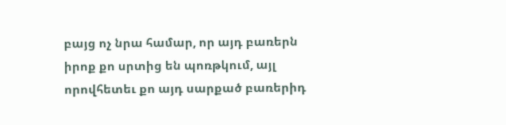բայց ոչ նրա համար, որ այդ բառերն իրոք քո սրտից են պոռթկում, այլ որովհետեւ քո այդ սարքած բառերիդ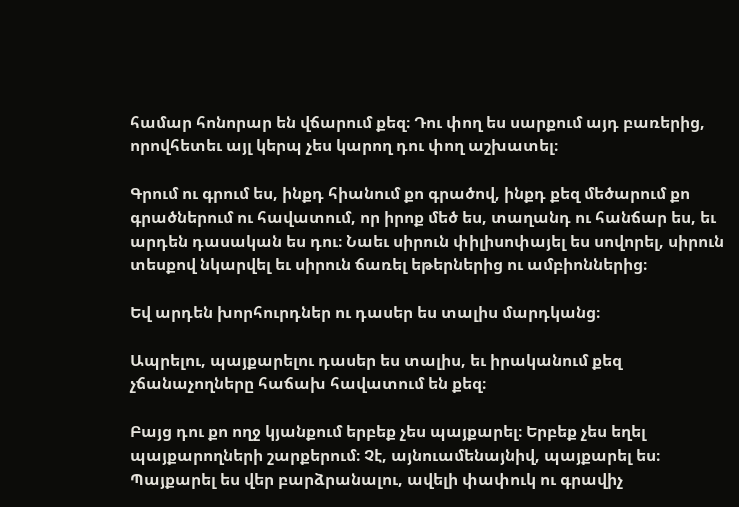համար հոնորար են վճարում քեզ։ Դու փող ես սարքում այդ բառերից, որովհետեւ այլ կերպ չես կարող դու փող աշխատել։

Գրում ու գրում ես, ինքդ հիանում քո գրածով, ինքդ քեզ մեծարում քո գրածներում ու հավատում, որ իրոք մեծ ես, տաղանդ ու հանճար ես, եւ արդեն դասական ես դու։ Նաեւ սիրուն փիլիսոփայել ես սովորել, սիրուն տեսքով նկարվել եւ սիրուն ճառել եթերներից ու ամբիոններից։

Եվ արդեն խորհուրդներ ու դասեր ես տալիս մարդկանց։

Ապրելու, պայքարելու դասեր ես տալիս, եւ իրականում քեզ չճանաչողները հաճախ հավատում են քեզ։

Բայց դու քո ողջ կյանքում երբեք չես պայքարել։ Երբեք չես եղել պայքարողների շարքերում։ Չէ, այնուամենայնիվ, պայքարել ես։ Պայքարել ես վեր բարձրանալու, ավելի փափուկ ու գրավիչ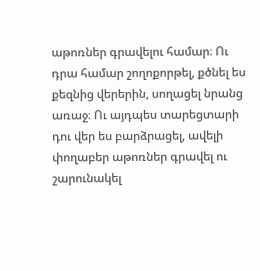աթոռներ գրավելու համար։ Ու դրա համար շողոքորթել, քծնել ես քեզնից վերերին, սողացել նրանց առաջ։ Ու այդպես տարեցտարի դու վեր ես բարձրացել, ավելի փողաբեր աթոռներ գրավել ու շարունակել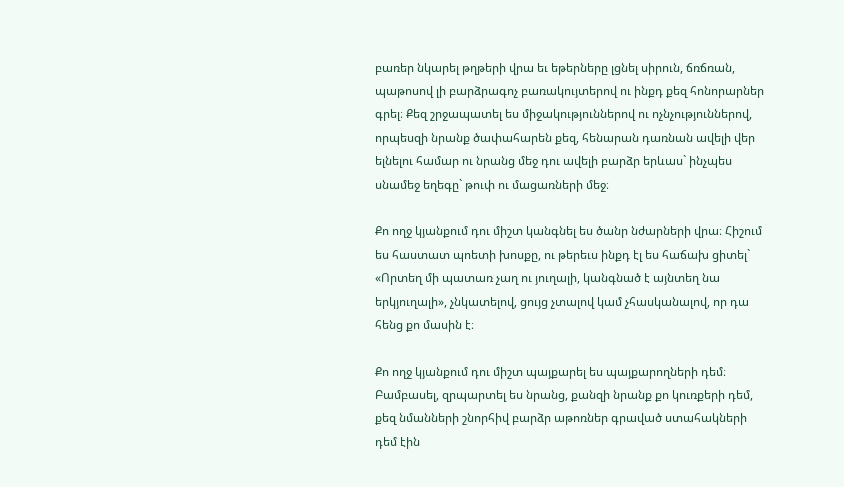բառեր նկարել թղթերի վրա եւ եթերները լցնել սիրուն, ճռճռան, պաթոսով լի բարձրագոչ բառակույտերով ու ինքդ քեզ հոնորարներ գրել։ Քեզ շրջապատել ես միջակություններով ու ոչնչություններով, որպեսզի նրանք ծափահարեն քեզ, հենարան դառնան ավելի վեր ելնելու համար ու նրանց մեջ դու ավելի բարձր երևաս` ինչպես սնամեջ եղեգը` թուփ ու մացառների մեջ։

Քո ողջ կյանքում դու միշտ կանգնել ես ծանր նժարների վրա։ Հիշում ես հաստատ պոետի խոսքը, ու թերեւս ինքդ էլ ես հաճախ ցիտել` «Որտեղ մի պատառ չաղ ու յուղալի, կանգնած է այնտեղ նա երկյուղալի», չնկատելով, ցույց չտալով կամ չհասկանալով, որ դա հենց քո մասին է։

Քո ողջ կյանքում դու միշտ պայքարել ես պայքարողների դեմ։ Բամբասել, զրպարտել ես նրանց, քանզի նրանք քո կուռքերի դեմ, քեզ նմանների շնորհիվ բարձր աթոռներ գրաված ստահակների դեմ էին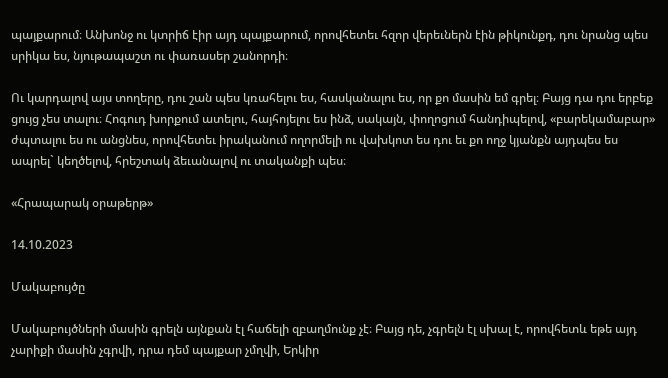պայքարում։ Անխոնջ ու կտրիճ էիր այդ պայքարում, որովհետեւ հզոր վերեւներն էին թիկունքդ, դու նրանց պես սրիկա ես, նյութապաշտ ու փառասեր շանորդի։

Ու կարդալով այս տողերը, դու շան պես կռահելու ես, հասկանալու ես, որ քո մասին եմ գրել։ Բայց դա դու երբեք ցույց չես տալու։ Հոգուդ խորքում ատելու, հայհոյելու ես ինձ, սակայն, փողոցում հանդիպելով, «բարեկամաբար» ժպտալու ես ու անցնես, որովհետեւ իրականում ողորմելի ու վախկոտ ես դու եւ քո ողջ կյանքն այդպես ես ապրել` կեղծելով, հրեշտակ ձեւանալով ու տականքի պես։

«Հրապարակ օրաթերթ»

14.10.2023

Մակաբույծը

Մակաբույծների մասին գրելն այնքան էլ հաճելի զբաղմունք չէ։ Բայց դե, չգրելն էլ սխալ է, որովհետև եթե այդ չարիքի մասին չգրվի, դրա դեմ պայքար չմղվի, Երկիր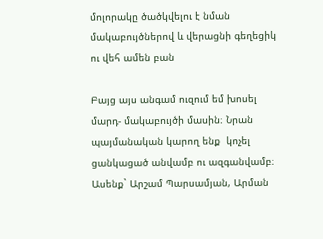մոլորակը ծածկվելու է նման մակաբույծներով և վերացնի գեղեցիկ ու վեհ ամեն բան

Բայց այս անգամ ուզում եմ խոսել մարդ- մակաբույծի մասին։ Նրան պայմանական կարող ենք  կոչել ցանկացած անվամբ ու ազգանվամբ։ Ասենք` Արշամ Պարսամյան, Արման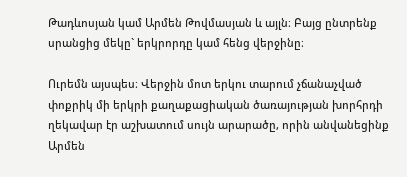Թադևոսյան կամ Արմեն Թովմասյան և այլն։ Բայց ընտրենք սրանցից մեկը` երկրորդը կամ հենց վերջինը։

Ուրեմն այսպես։ Վերջին մոտ երկու տարում չճանաչված փոքրիկ մի երկրի քաղաքացիական ծառայության խորհրդի ղեկավար էր աշխատում սույն արարածը, որին անվանեցինք Արմեն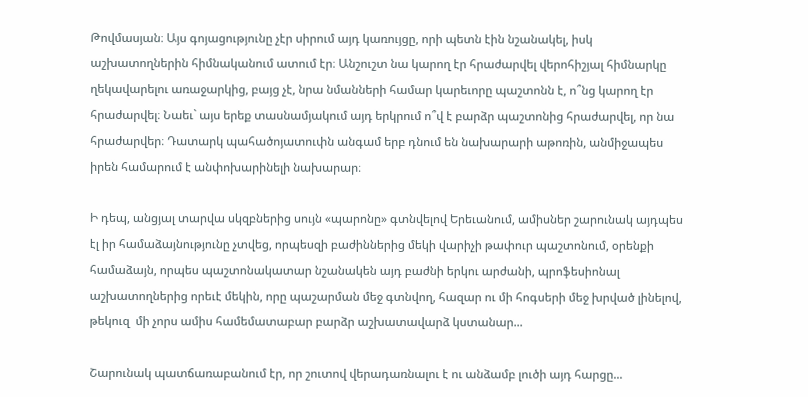Թովմասյան։ Այս գոյացությունը չէր սիրում այդ կառույցը, որի պետն էին նշանակել, իսկ աշխատողներին հիմնականում ատում էր։ Անշուշտ նա կարող էր հրաժարվել վերոհիշյալ հիմնարկը ղեկավարելու առաջարկից, բայց չէ, նրա նմանների համար կարեւորը պաշտոնն է, ո՞նց կարող էր հրաժարվել։ Նաեւ` այս երեք տասնամյակում այդ երկրում ո՞վ է բարձր պաշտոնից հրաժարվել, որ նա հրաժարվեր։ Դատարկ պահածոյատուփն անգամ երբ դնում են նախարարի աթոռին, անմիջապես իրեն համարում է անփոխարինելի նախարար։

Ի դեպ, անցյալ տարվա սկզբներից սույն «պարոնը» գտնվելով Երեւանում, ամիսներ շարունակ այդպես էլ իր համաձայնությունը չտվեց, որպեսզի բաժիններից մեկի վարիչի թափուր պաշտոնում, օրենքի համաձայն, որպես պաշտոնակատար նշանակեն այդ բաժնի երկու արժանի, պրոֆեսիոնալ աշխատողներից որեւէ մեկին, որը պաշարման մեջ գտնվող, հազար ու մի հոգսերի մեջ խրված լինելով, թեկուզ  մի չորս ամիս համեմատաբար բարձր աշխատավարձ կստանար...

Շարունակ պատճառաբանում էր, որ շուտով վերադառնալու է ու անձամբ լուծի այդ հարցը...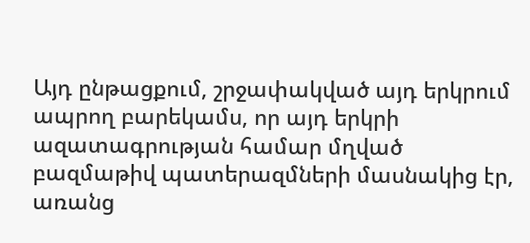Այդ ընթացքում, շրջափակված այդ երկրում ապրող բարեկամս, որ այդ երկրի ազատագրության համար մղված բազմաթիվ պատերազմների մասնակից էր, առանց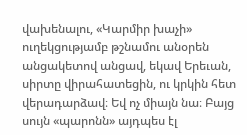վախենալու, «Կարմիր խաչի» ուղեկցությամբ թշնամու անօրեն անցակետով անցավ, եկավ Երեւան, սիրտը վիրահատեցին, ու կրկին հետ վերադարձավ։ Եվ ոչ միայն նա։ Բայց սույն «պարոնն» այդպես էլ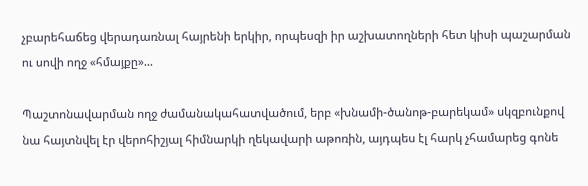չբարեհաճեց վերադառնալ հայրենի երկիր, որպեսզի իր աշխատողների հետ կիսի պաշարման ու սովի ողջ «հմայքը»...

Պաշտոնավարման ողջ ժամանակահատվածում, երբ «խնամի-ծանոթ-բարեկամ» սկզբունքով նա հայտնվել էր վերոհիշյալ հիմնարկի ղեկավարի աթոռին, այդպես էլ հարկ չհամարեց գոնե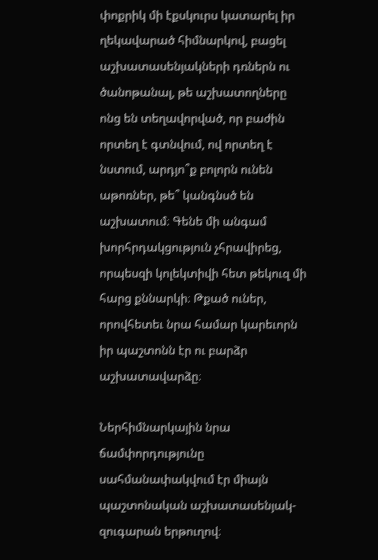փոքրիկ մի էքսկուրս կատարել իր ղեկավարած հիմնարկով, բացել աշխատասենյակների դռներն ու ծանոթանալ, թե աշխատողները ոնց են տեղավորված, որ բաժին որտեղ է գտնվում, ով որտեղ է նստում, արդյո՞ք բոլորն ունեն աթոռներ, թե՞ կանգնսծ են աշխատում։ Գենե մի անգամ խորհրդակցություն չհրավիրեց, որպեսզի կոլեկտիվի հետ թեկուզ մի հարց քննարկի։ Թքած ուներ, որովհետեւ նրա համար կարեւորն իր պաշտոնն էր ու բարձր աշխատավարձը։

Ներհիմնարկային նրա ճամփորդությունը սահմանափակվում էր միայն պաշտոնական աշխատասենյակ-զուգարան երթուղով։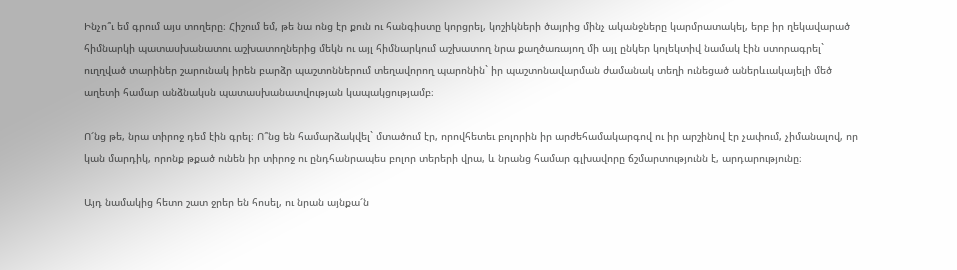Ինչո՞ւ եմ գրում այս տողերը։ Հիշում եմ, թե նա ոնց էր քուն ու հանգիստը կորցրել, կոշիկների ծայրից մինչ ականջները կարմրատակել, երբ իր ղեկավարած հիմնարկի պատասխանատու աշխատողներից մեկն ու այլ հիմնարկում աշխատող նրա քաղծառայող մի այլ ընկեր կոլեկտիվ նամակ էին ստորագրել` ուղղված տարիներ շարունակ իրեն բարձր պաշտոններում տեղավորող պարոնին` իր պաշտոնավարման ժամանակ տեղի ունեցած աներևւակայելի մեծ աղետի համար անձնակսն պատասխանատվության կապակցությամբ։

Ո՜նց թե, նրա տիրոջ դեմ էին գրել։ Ո՞նց են համարձակվել` մտածում էր, որովհետեւ բոլորին իր արժեհամակարգով ու իր արշինով էր չափում, չիմանալով, որ կան մարդիկ, որոնք թքած ունեն իր տիրոջ ու ընդհանրապես բոլոր տերերի վրա, և նրանց համար գլխավորը ճշմարտությունն է, արդարությունը։

Այդ նամակից հետո շատ ջրեր են հոսել, ու նրան այնքա՜ն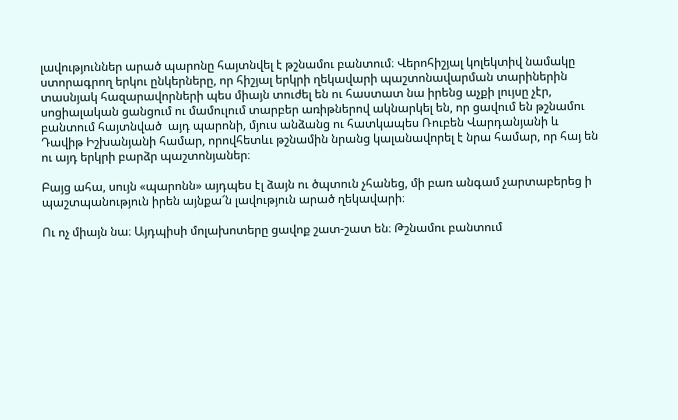լավություններ արած պարոնը հայտնվել է թշնամու բանտում։ Վերոհիշյալ կոլեկտիվ նամակը ստորագրող երկու ընկերները, որ հիշյալ երկրի ղեկավարի պաշտոնավարման տարիներին տասնյակ հազարավորների պես միայն տուժել են ու հաստատ նա իրենց աչքի լույսը չէր, սոցիալական ցանցում ու մամուլում տարբեր առիթներով ակնարկել են, որ ցավում են թշնամու բանտում հայտնված  այդ պարոնի, մյուս անձանց ու հատկապես Ռուբեն Վարդանյանի և Դավիթ Իշխանյանի համար, որովհետևւ թշնամին նրանց կալանավորել է նրա համար, որ հայ են ու այդ երկրի բարձր պաշտոնյաներ։

Բայց ահա, սույն «պարոնն» այդպես էլ ձայն ու ծպտուն չհանեց, մի բառ անգամ չարտաբերեց ի պաշտպանություն իրեն այնքա՜ն լավություն արած ղեկավարի։

Ու ոչ միայն նա։ Այդպիսի մոլախոտերը ցավոք շատ-շատ են։ Թշնամու բանտում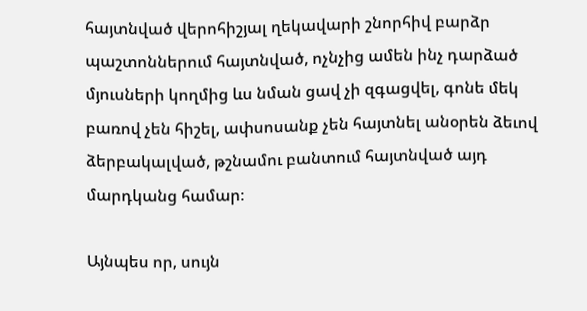հայտնված վերոհիշյալ ղեկավարի շնորհիվ բարձր պաշտոններում հայտնված, ոչնչից ամեն ինչ դարձած մյուսների կողմից ևս նման ցավ չի զգացվել, գոնե մեկ բառով չեն հիշել, ափսոսանք չեն հայտնել անօրեն ձեւով ձերբակալված, թշնամու բանտում հայտնված այդ մարդկանց համար։

Այնպես որ, սույն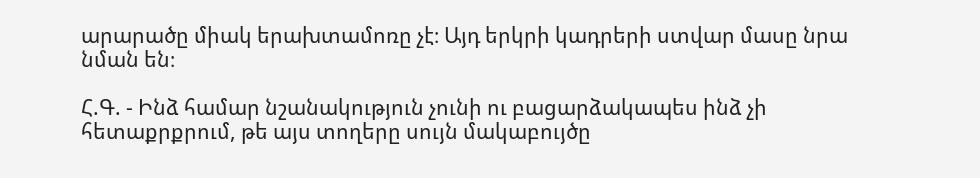արարածը միակ երախտամոռը չէ։ Այդ երկրի կադրերի ստվար մասը նրա նման են։

Հ.Գ. - Ինձ համար նշանակություն չունի ու բացարձակապես ինձ չի հետաքրքրում, թե այս տողերը սույն մակաբույծը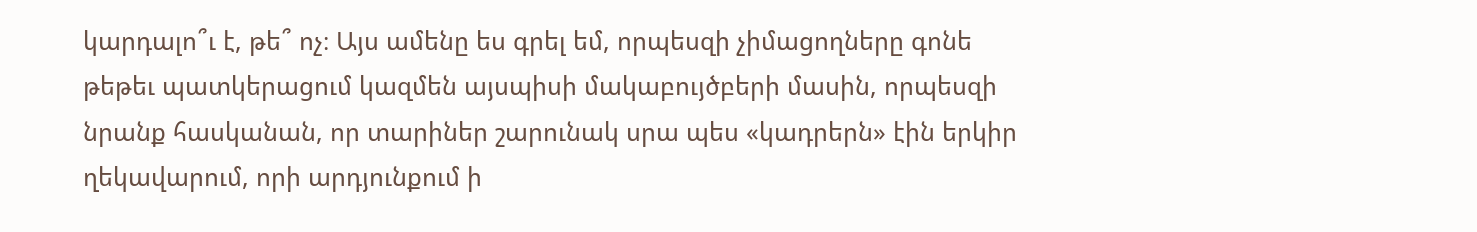կարդալո՞ւ է, թե՞ ոչ։ Այս ամենը ես գրել եմ, որպեսզի չիմացողները գոնե թեթեւ պատկերացում կազմեն այսպիսի մակաբույծբերի մասին, որպեսզի նրանք հասկանան, որ տարիներ շարունակ սրա պես «կադրերն» էին երկիր ղեկավարում, որի արդյունքում ի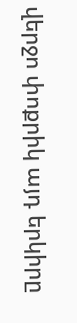վերջո փոքրիկ այդ երկիրը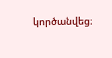կործանվեց։